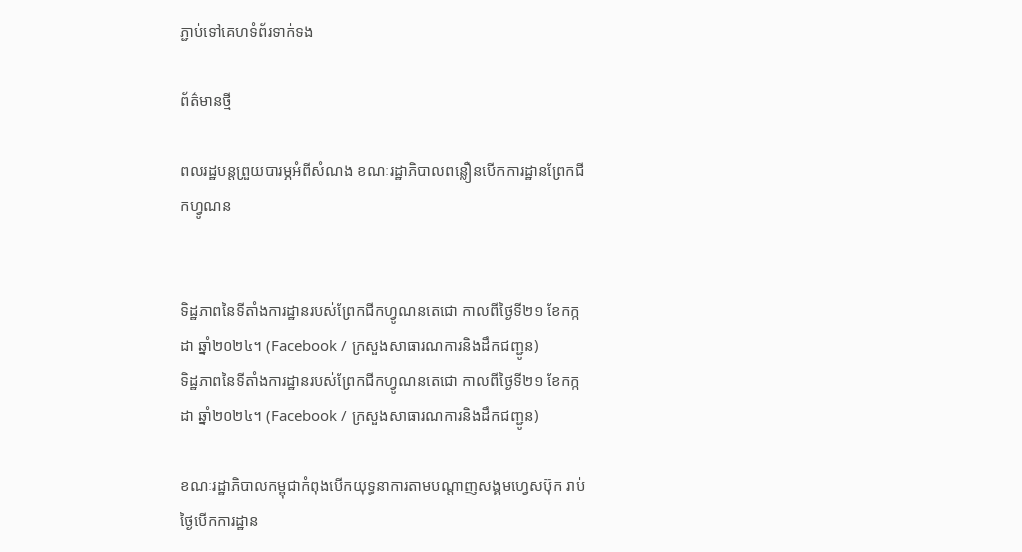ភ្ជាប់ទៅគេហទំព័រទាក់ទង

ព័ត៌មានថ្មី

ពលរដ្ឋបន្តព្រួយបារម្ភអំពីសំណង ខណៈរដ្ឋាភិបាលពន្លឿនបើកការដ្ឋានព្រែកជីកហ្វូណន


ទិដ្ឋភាពនៃទីតាំងការដ្ឋានរបស់ព្រែកជីកហ្វូណនតេជោ កាលពីថ្ងៃទី២១ ខែកក្កដា ឆ្នាំ២០២៤។ (Facebook / ក្រសួងសាធារណការនិងដឹកជញ្ជូន)
ទិដ្ឋភាពនៃទីតាំងការដ្ឋានរបស់ព្រែកជីកហ្វូណនតេជោ កាលពីថ្ងៃទី២១ ខែកក្កដា ឆ្នាំ២០២៤។ (Facebook / ក្រសួងសាធារណការនិងដឹកជញ្ជូន)

ខណៈរដ្ឋាភិបាលកម្ពុជាកំពុងបើកយុទ្ធនាការតាមបណ្តាញសង្គមហ្វេសប៊ុក រាប់ថ្ងៃបើកការដ្ឋាន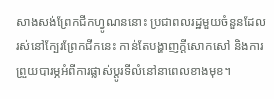សាងសង់ព្រែកជីកហ្វូណននោះ ប្រជាពលរដ្ឋមួយចំនួនដែលរស់នៅក្បែរព្រែកជីកនេះ កាន់តែបង្ហាញក្តីសោកសៅ និងការព្រួយបារម្ភអំពីការផ្លាស់ប្តូរទីលំនៅនាពេលខាងមុខ។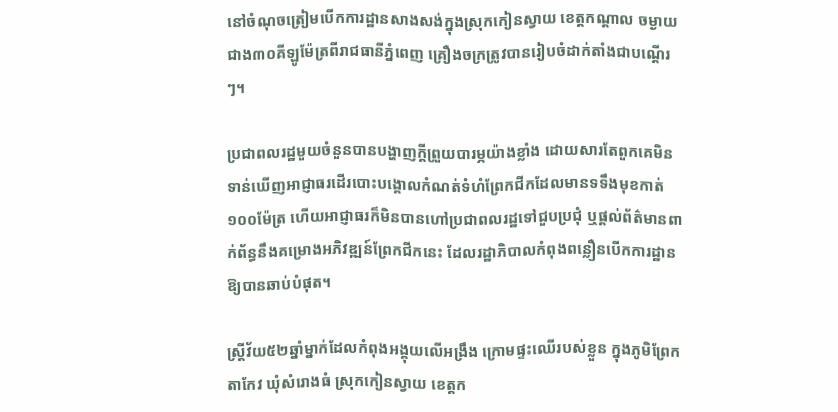នៅចំណុចត្រៀមបើកការដ្ឋានសាងសង់ក្នុងស្រុកកៀនស្វាយ ខេត្តកណ្តាល ចម្ងាយជាង៣០គីឡូម៉ែត្រពីរាជធានីភ្នំពេញ គ្រឿងចក្រត្រូវបានរៀបចំដាក់តាំងជាបណ្តើរៗ។

ប្រជាពលរដ្ឋមួយចំនួនបានបង្ហាញក្តីព្រួយបារម្ភយ៉ាងខ្លាំង ដោយសារតែពួកគេមិនទាន់ឃើញអាជ្ញាធរដើរបោះបង្គោលកំណត់ទំហំព្រែកជីកដែលមានទទឹងមុខកាត់១០០ម៉ែត្រ ហើយអាជ្ញាធរក៏មិនបានហៅប្រជាពលរដ្ឋទៅជួបប្រជុំ ឬផ្តល់ព័ត៌មានពាក់ព័ន្ធនឹងគម្រោងអភិវឌ្ឍន៍ព្រែកជីកនេះ ដែលរដ្ឋាភិបាលកំពុងពន្លឿនបើកការដ្ឋានឱ្យបានឆាប់បំផុត។

ស្ត្រីវ័យ៥២ឆ្នាំម្នាក់ដែលកំពុងអង្គុយលើអង្រឹង ក្រោមផ្ទះឈើរបស់ខ្លួន ក្នុងភូមិព្រែកតាកែវ ឃុំសំរោងធំ ស្រុកកៀនស្វាយ ខេត្តក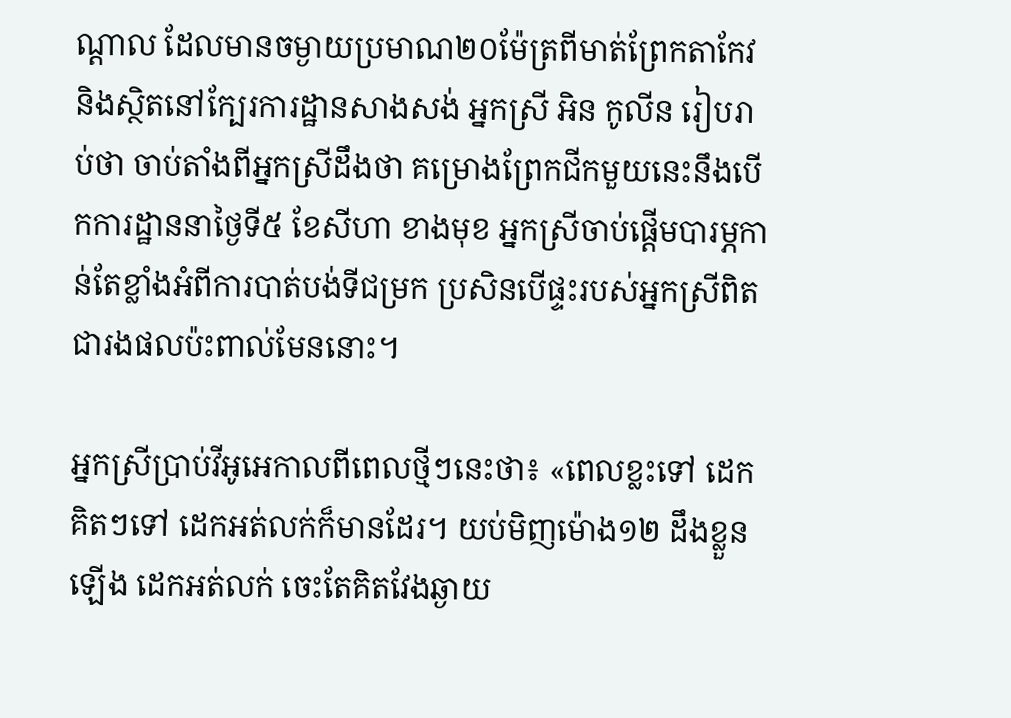ណ្តាល ដែលមានចម្ងាយប្រមាណ២០ម៉ែត្រពីមាត់ព្រែកតាកែវ និងស្ថិតនៅក្បែរការដ្ឋានសាងសង់ អ្នកស្រី អិន កូលីន រៀបរាប់ថា ចាប់តាំងពីអ្នកស្រីដឹងថា គម្រោងព្រែកជីកមួយនេះនឹងបើកការដ្ឋាននាថ្ងៃទី៥ ខែសីហា ខាងមុខ អ្នកស្រីចាប់ផ្តើមបារម្ភកាន់តែខ្លាំងអំពីការបាត់បង់ទីជម្រក ប្រសិនបើផ្ទះរបស់អ្នកស្រីពិតជារងផលប៉ះពាល់មែននោះ។

អ្នកស្រីប្រាប់វីអូអេកាលពីពេលថ្មីៗនេះថា៖ «ពេលខ្លះទៅ ដេក គិតៗទៅ ដេកអត់លក់ក៏មានដែរ។ យប់មិញម៉ោង១២ ដឹងខ្លួនឡើង ដេកអត់លក់ ចេះតែគិតវែងឆ្ងាយ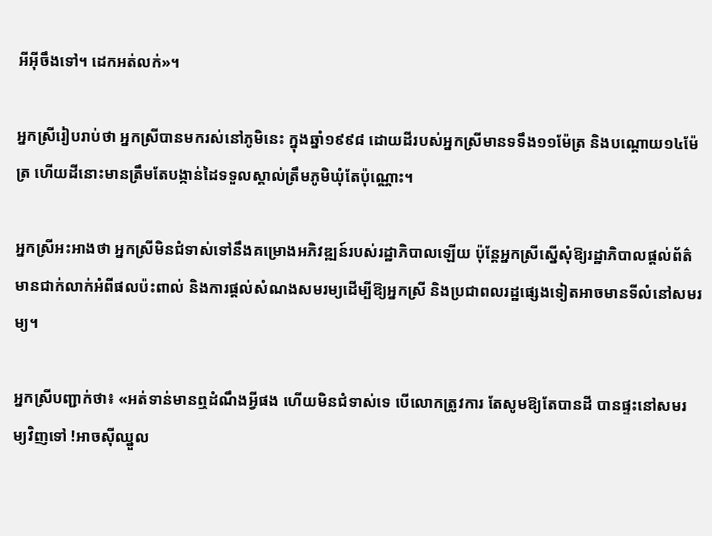អីអ៊ីចឹងទៅ។ ដេកអត់លក់»។

អ្នកស្រីរៀបរាប់ថា អ្នកស្រីបានមករស់នៅភូមិនេះ ក្នុងឆ្នាំ១៩៩៨ ដោយដីរបស់អ្នកស្រីមានទទឹង១១ម៉ែត្រ និងបណ្តោយ១៤ម៉ែត្រ ហើយដីនោះមានត្រឹមតែបង្កាន់ដៃទទួលស្គាល់ត្រឹមភូមិឃុំតែប៉ុណ្ណោះ។

អ្នកស្រីអះអាងថា អ្នកស្រីមិនជំទាស់ទៅនឹងគម្រោងអភិវឌ្ឍន៍របស់រដ្ឋាភិបាលឡើយ ប៉ុន្តែអ្នកស្រីស្នើសុំឱ្យរដ្ឋាភិបាលផ្តល់ព័ត៌មានជាក់លាក់អំពីផលប៉ះពាល់ និងការផ្តល់សំណងសមរម្យដើម្បីឱ្យអ្នកស្រី និងប្រជាពលរដ្ឋផ្សេងទៀតអាចមានទីលំនៅសមរម្យ។

អ្នកស្រីបញ្ជាក់ថា៖ «អត់ទាន់មានឮដំណឹងអ្វីផង ហើយមិនជំទាស់ទេ បើលោកត្រូវការ តែសូមឱ្យតែបានដី បានផ្ទះនៅសមរម្យវិញទៅ !អាចស៊ីឈ្នួល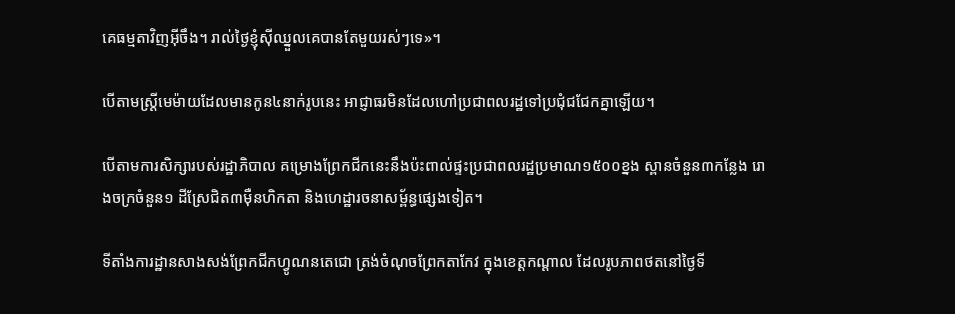គេធម្មតាវិញអ៊ីចឹង។ រាល់ថ្ងៃខ្ញុំស៊ីឈ្នួលគេបានតែមួយរស់ៗទេ»។

បើតាមស្ត្រីមេម៉ាយដែលមានកូន៤នាក់រូបនេះ អាជ្ញាធរមិនដែលហៅប្រជាពលរដ្ឋទៅប្រជុំជជែកគ្នាឡើយ។

បើតាមការសិក្សារបស់រដ្ឋាភិបាល គម្រោងព្រែកជីកនេះនឹងប៉ះពាល់ផ្ទះប្រជាពលរដ្ឋប្រមាណ១៥០០ខ្នង ស្ពានចំនួន៣កន្លែង រោងចក្រចំនួន១ ដីស្រែជិត៣ម៉ឺនហិកតា និងហេដ្ឋារចនាសម្ព័ន្ធផ្សេងទៀត។

ទីតាំងការដ្ឋានសាងសង់ព្រែកជីកហ្វូណនតេជោ ត្រង់ចំណុចព្រែកតាកែវ ក្នុងខេត្តកណ្តាល ដែលរូបភាពថតនៅថ្ងៃទី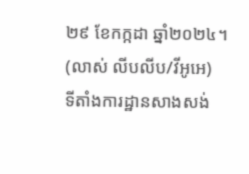២៩ ខែកក្កដា ឆ្នាំ២០២៤។ (លាស់ លីបលីប/វីអូអេ)
ទីតាំងការដ្ឋានសាងសង់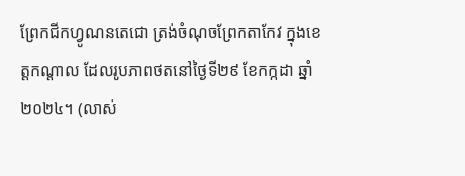ព្រែកជីកហ្វូណនតេជោ ត្រង់ចំណុចព្រែកតាកែវ ក្នុងខេត្តកណ្តាល ដែលរូបភាពថតនៅថ្ងៃទី២៩ ខែកក្កដា ឆ្នាំ២០២៤។ (លាស់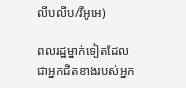លីបលីប/វីអូអេ)

ពលរដ្ឋម្នាក់ទៀតដែលជាអ្នកជិតខាងរបស់អ្នក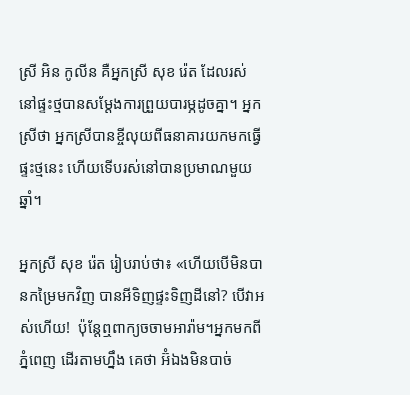ស្រី អិន កូលីន គឺអ្នកស្រី សុខ រ៉េត ដែលរស់នៅផ្ទះថ្មបានសម្តែងការព្រួយបារម្ភដូចគ្នា។ អ្នកស្រីថា អ្នកស្រីបានខ្ចីលុយពីធនាគារយកមកធ្វើផ្ទះថ្មនេះ ហើយទើបរស់នៅបានប្រមាណមួយឆ្នាំ។

អ្នកស្រី សុខ រ៉េត រៀបរាប់ថា៖ «ហើយបើមិនបានកម្រៃមកវិញ បានអីទិញផ្ទះទិញដីនៅ? បើវាអស់ហើយ!  ប៉ុន្តែឮពាក្យចចាមអារ៉ាម។អ្នកមកពីភ្នំពេញ ដើរតាមហ្នឹង គេថា អ៊ំឯងមិនបាច់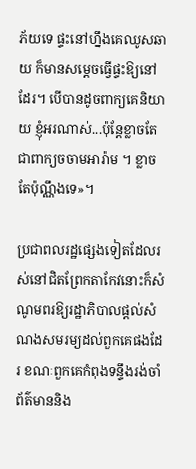ភ័យទេ ផ្ទះនៅហ្នឹងគេឈូសឆាយ ក៏មានសម្តេចធ្វើផ្ទះឱ្យនៅដែរ។ បើបានដូចពាក្យគេនិយាយ ខ្ញុំអរណាស់...ប៉ុន្តែខ្លាចតែជាពាក្យចចាមអារ៉ាម ។ ខ្លាចតែប៉ុណ្ណឹងទេ»។

ប្រជាពលរដ្ឋផ្សេងទៀតដែលរស់នៅជិតព្រែកតាកែវនោះក៏សំណូមពរឱ្យរដ្ឋាភិបាលផ្តល់សំណងសមរម្យដល់ពួកគេផងដែរ ខណៈពួកគេកំពុងទន្ទឹងរង់ចាំព័ត៌មាននិង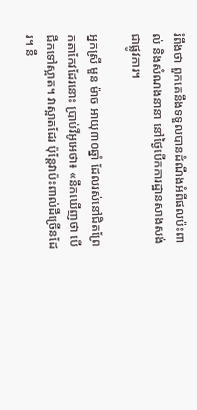រំពឹងថា ពួកគេនឹងទទួលបានដំណឹងអំពីផលប៉ះពាល់ និងសំណងនានា នៅថ្ងៃបើកការដ្ឋានសាងសង់ជាផ្លូវការ។

អ្នកស្រី មួន ម៉ាច អាយុ៣០ឆ្នាំ ដែលរស់នៅជិតព្រែកតាកែវដែរនោះ ប្រាប់វីអូអេថា៖ «នឹកឃើញថា បើជីកទៅស្អាត។ វាស្អាតដែរ ប៉ុន្តែវាប៉ះពាល់ដីច្រើនដែរ។ នឹ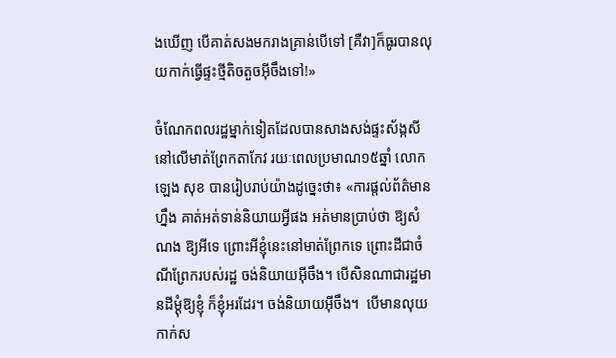ងឃើញ បើគាត់សងមករាងគ្រាន់បើទៅ [គឺវា]ក៏ធូរបានលុយកាក់ធ្វើផ្ទះថ្មីតិចតួចអ៊ីចឹងទៅ!»

ចំណែកពលរដ្ឋម្នាក់ទៀតដែលបានសាងសង់ផ្ទះស័ង្កសីនៅលើមាត់ព្រែកតាកែវ រយៈពេលប្រមាណ១៥ឆ្នាំ លោក ឡេង សុខ បានរៀបរាប់យ៉ាងដូច្នេះថា៖ «ការផ្តល់ព័ត៌មានហ្នឹង គាត់អត់ទាន់និយាយអ្វីផង អត់មានប្រាប់ថា ឱ្យសំណង ឱ្យអីទេ ព្រោះអីខ្ញុំនេះនៅមាត់ព្រែកទេ ព្រោះដីជាចំណីព្រែករបស់រដ្ឋ ចង់និយាយអ៊ីចឹង។ បើសិនណាជារដ្ឋមានដីម្តុំឱ្យខ្ញុំ ក៏ខ្ញុំអរដែរ។ ចង់និយាយអ៊ីចឹង។  បើមានលុយកាក់ស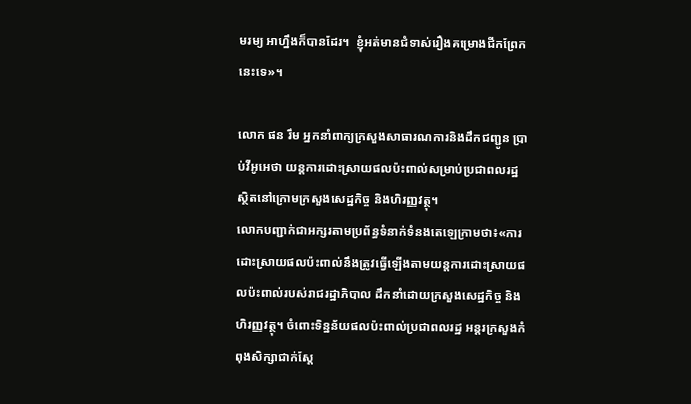មរម្យ អាហ្នឹងក៏បានដែរ។  ខ្ញុំអត់មានជំទាស់រឿងគម្រោងជីកព្រែកនេះទេ»។

លោក ផន រឹម អ្នកនាំពាក្យក្រសួងសាធារណការនិងដឹកជញ្ជូន ប្រាប់វីអូអេថា យន្តការដោះស្រាយផលប៉ះពាល់សម្រាប់ប្រជាពលរដ្ឋ ស្ថិតនៅក្រោមក្រសួងសេដ្ឋកិច្ច និងហិរញ្ញវត្ថុ។
លោកបញ្ជាក់ជាអក្សរតាមប្រព័ន្ធទំនាក់ទំនងតេឡេក្រាមថា៖«ការដោះស្រាយផលប៉ះពាល់នឹងត្រូវធ្វើឡើងតាមយន្តការដោះស្រាយផលប៉ះពាល់របស់រាជរដ្ឋាភិបាល ដឹកនាំដោយក្រសួងសេដ្ឋកិច្ច និងហិរញ្ញវត្ថុ។ ចំពោះទិន្នន័យផលប៉ះពាល់ប្រជាពលរដ្ឋ អន្តរក្រសួងកំពុងសិក្សាជាក់ស្តែ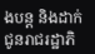ងបន្ត និងដាក់ជូនរាជរដ្ឋាភិ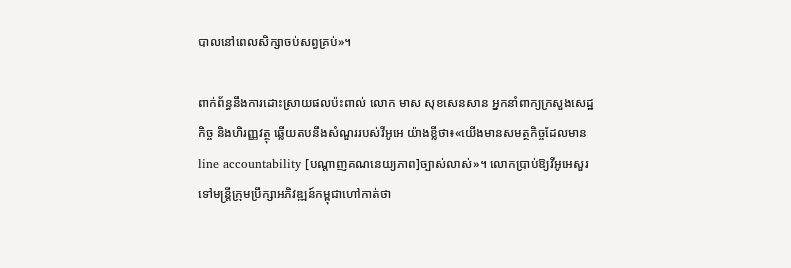បាលនៅពេលសិក្សាចប់សព្វគ្រប់»។

ពាក់ព័ន្ធនឹងការដោះស្រាយផលប៉ះពាល់ លោក មាស សុខសេនសាន អ្នកនាំពាក្យក្រសួងសេដ្ឋកិច្ច និងហិរញ្ញវត្ថុ ឆ្លើយតបនឹងសំណួររបស់វីអូអេ យ៉ាងខ្លីថា៖«យើងមានសមត្ថកិច្ចដែលមាន line accountability [បណ្តាញគណនេយ្យភាព]ច្បាស់លាស់»។ លោកប្រាប់ឱ្យវីអូអេសួរទៅមន្ត្រីក្រុមប្រឹក្សាអភិវឌ្ឍន៍កម្ពុជាហៅកាត់ថា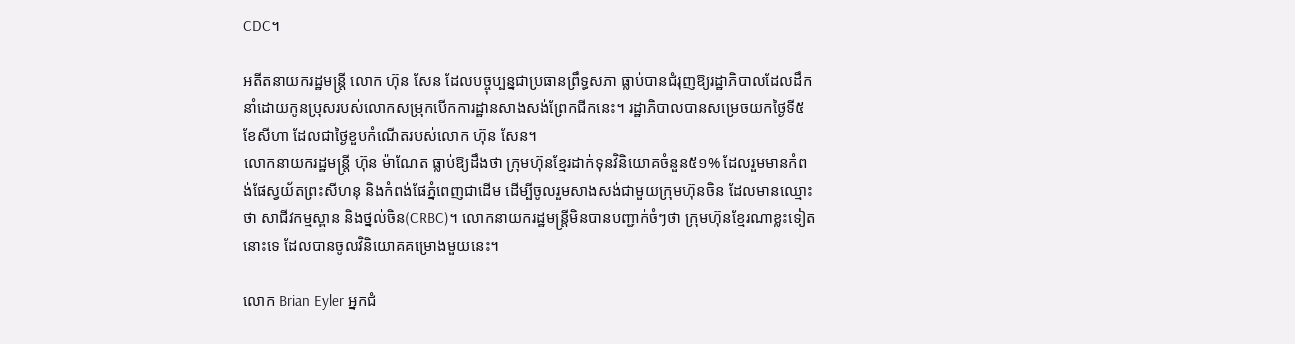CDC។

អតីតនាយករដ្ឋមន្រ្តី លោក ហ៊ុន សែន ដែលបច្ចុប្បន្នជាប្រធានព្រឹទ្ធសភា ធ្លាប់បានជំរុញឱ្យរដ្ឋាភិបាលដែលដឹកនាំដោយកូនប្រុសរបស់លោកសម្រុកបើកការដ្ឋានសាងសង់ព្រែកជីកនេះ។ រដ្ឋាភិបាលបានសម្រេចយកថ្ងៃទី៥ ខែសីហា ដែលជាថ្ងៃខួបកំណើតរបស់លោក ហ៊ុន សែន។
លោកនាយករដ្ឋមន្រ្តី ហ៊ុន ម៉ាណែត ធ្លាប់ឱ្យដឹងថា ក្រុមហ៊ុនខ្មែរដាក់ទុនវិនិយោគចំនួន៥១% ដែលរួមមានកំពង់ផែស្វយ័តព្រះសីហនុ និងកំពង់ផែភ្នំពេញជាដើម ដើម្បីចូលរួមសាងសង់ជាមួយក្រុមហ៊ុនចិន ដែលមានឈ្មោះថា សាជីវកម្មស្ពាន និងថ្នល់ចិន(CRBC)។ លោកនាយករដ្ឋមន្រ្តីមិនបានបញ្ជាក់ចំៗថា ក្រុមហ៊ុនខ្មែរណាខ្លះទៀតនោះទេ ដែលបានចូលវិនិយោគគម្រោងមួយនេះ។

លោក Brian Eyler អ្នកជំ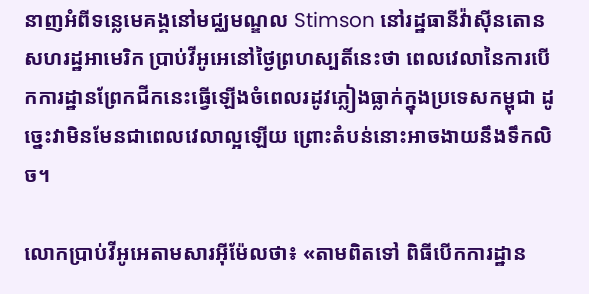នាញអំពីទន្លេមេគង្គនៅមជ្ឈមណ្ឌល Stimson នៅរដ្ឋធានីវ៉ាស៊ីនតោន សហរដ្ឋអាមេរិក ប្រាប់វីអូអេនៅថ្ងៃព្រហស្បតិ៍នេះថា ពេលវេលានៃការបើកការដ្ឋានព្រែកជីកនេះធ្វើឡើងចំពេលរដូវភ្លៀងធ្លាក់ក្នុងប្រទេសកម្ពុជា ដូច្នេះវាមិនមែនជាពេលវេលាល្អឡើយ ព្រោះតំបន់នោះអាចងាយនឹងទឹកលិច។

លោកប្រាប់វីអូអេតាមសារអ៊ីម៉ែលថា៖ «តាមពិតទៅ ពិធីបើកការដ្ឋាន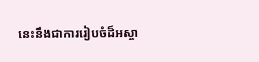នេះនឹងជាការរៀបចំដ៏អស្ចា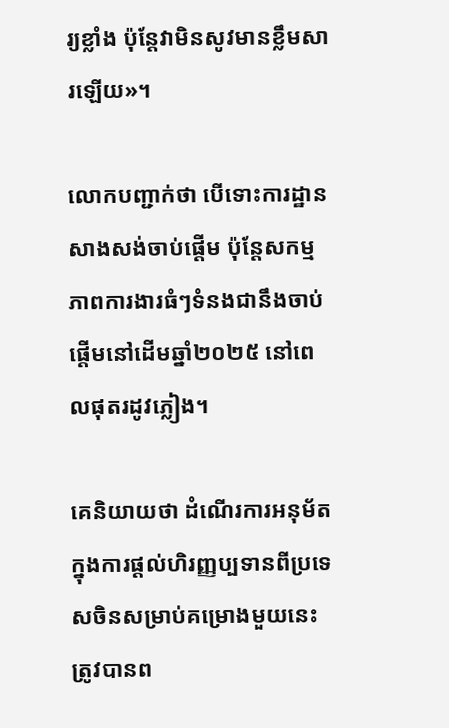រ្យខ្លាំង ប៉ុន្តែវាមិនសូវមានខ្លឹមសារឡើយ»។

លោកបញ្ជាក់ថា បើទោះការដ្ឋានសាងសង់ចាប់ផ្តើម ប៉ុន្តែសកម្មភាពការងារធំៗទំនងជានឹងចាប់ផ្តើមនៅដើមឆ្នាំ២០២៥ នៅពេលផុតរដូវភ្លៀង។

គេនិយាយថា ដំណើរការអនុម័តក្នុងការផ្តល់ហិរញ្ញប្បទានពីប្រទេសចិនសម្រាប់គម្រោងមួយនេះ ត្រូវបានព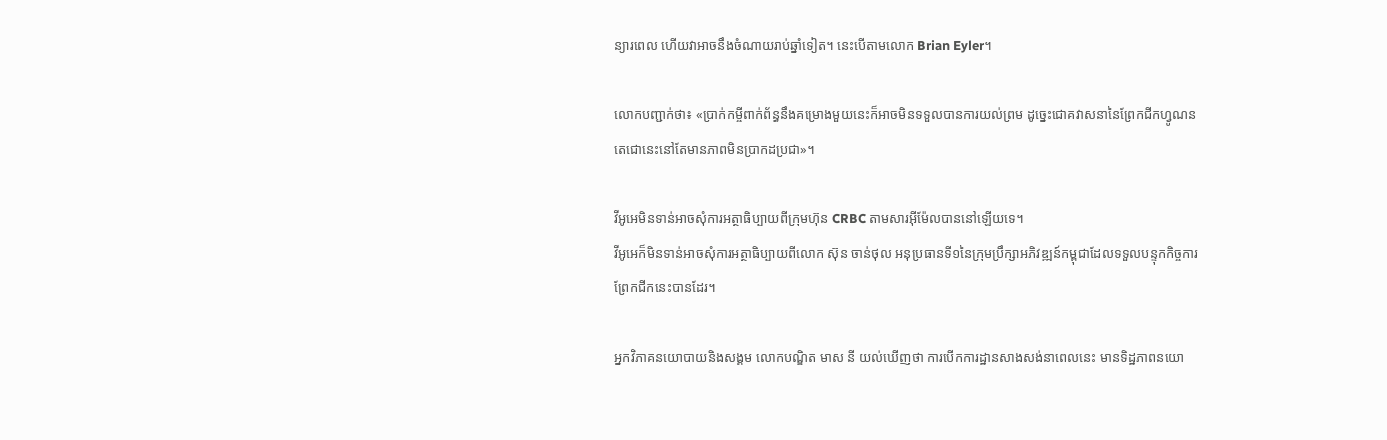ន្យារពេល ហើយវាអាចនឹងចំណាយរាប់ឆ្នាំទៀត។ នេះបើតាមលោក Brian Eyler។

លោកបញ្ជាក់ថា៖ «ប្រាក់កម្ចីពាក់ព័ន្ធនឹងគម្រោងមួយនេះក៏អាចមិនទទួលបានការយល់ព្រម ដូច្នេះជោគវាសនានៃព្រែកជីកហ្វូណនតេជោនេះនៅតែមានភាពមិនប្រាកដប្រជា»។

វីអូអេមិនទាន់អាចសុំការអត្ថាធិប្បាយពីក្រុមហ៊ុន CRBC តាមសារអ៊ីម៉ែលបាននៅឡើយទេ។
វីអូអេក៏មិនទាន់អាចសុំការអត្ថាធិប្បាយពីលោក ស៊ុន ចាន់ថុល អនុប្រធានទី១នៃក្រុមប្រឹក្សាអភិវឌ្ឍន៍កម្ពុជាដែលទទួលបន្ទុកកិច្ចការព្រែកជីកនេះបានដែរ។

អ្នកវិភាគនយោបាយនិងសង្គម លោកបណ្ឌិត មាស នី យល់ឃើញថា ការបើកការដ្ឋានសាងសង់នាពេលនេះ មានទិដ្ឋភាពនយោ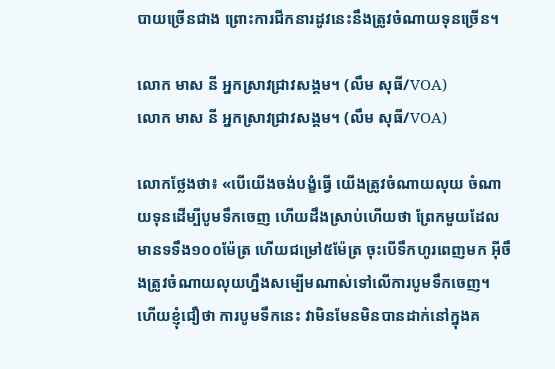បាយច្រើនជាង ព្រោះការជីកនារដូវនេះនឹងត្រូវចំណាយទុនច្រើន។

លោក មាស នី អ្នកស្រាវជ្រាវសង្គម។ (លឹម សុធី/VOA)
លោក មាស នី អ្នកស្រាវជ្រាវសង្គម។ (លឹម សុធី/VOA)

លោកថ្លែងថា៖ «បើយើងចង់បង្ខំធ្វើ យើងត្រូវចំណាយលុយ ចំណាយទុនដើម្បីបូមទឹកចេញ ហើយដឹងស្រាប់ហើយថា ព្រែកមួយដែលមានទទឹង១០០ម៉ែត្រ ហើយជម្រៅ៥ម៉ែត្រ ចុះបើទឹកហូរពេញមក អ៊ីចឹងត្រូវចំណាយលុយហ្នឹងសម្បើមណាស់ទៅលើការបូមទឹកចេញ។ ហើយខ្ញុំជឿថា ការបូមទឹកនេះ វាមិនមែនមិនបានដាក់នៅក្នុងគ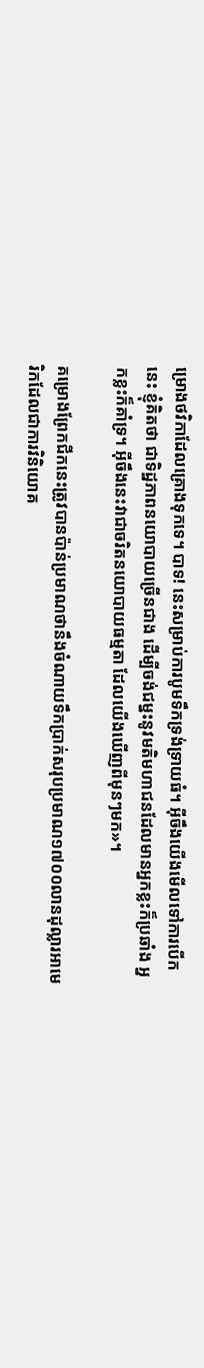ម្រោងថវិកាដែលគ្រោងទុកទេ។ បាទ! នេះសម្រាប់ការបូមទឹកទ្រង់ទ្រាយធំ។ អ៊ីចឹងយើងមើលទៅការបើកនេះ ខ្ញុំគិតថា ជាទិដ្ឋភាពនយោបាយច្រើនជាង ដើម្បីចង់ជម្នះនូវមតិមហាជនដែលមានអ្នកខ្លះក៏ប្រឆាំង អ្នកខ្លះក៏គាំទ្រ។ អ៊ីចឹងនេះវាជាចរិតនយោបាយធម្មតា ដែលយើងឃើញពីមុនៗមក»។

គម្រោងព្រែកជីកនេះត្រូវបានប៉ាន់ប្រមាណថានឹងចំណាយទឹកប្រាក់សរុបប្រមាណ១៧០០លានដុល្លារអាមេរិកដែលជាការវិនិយោគ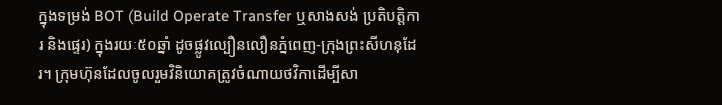ក្នុងទម្រង់ BOT (Build Operate Transfer ឬសាងសង់ ប្រតិបត្តិការ និងផ្ទេរ) ក្នុងរយៈ៥០ឆ្នាំ ដូចផ្លូវល្បឿនលឿនភ្នំពេញ-ក្រុងព្រះសីហនុដែរ។ ក្រុមហ៊ុនដែលចូលរួមវិនិយោគត្រូវចំណាយថវិកាដើម្បីសា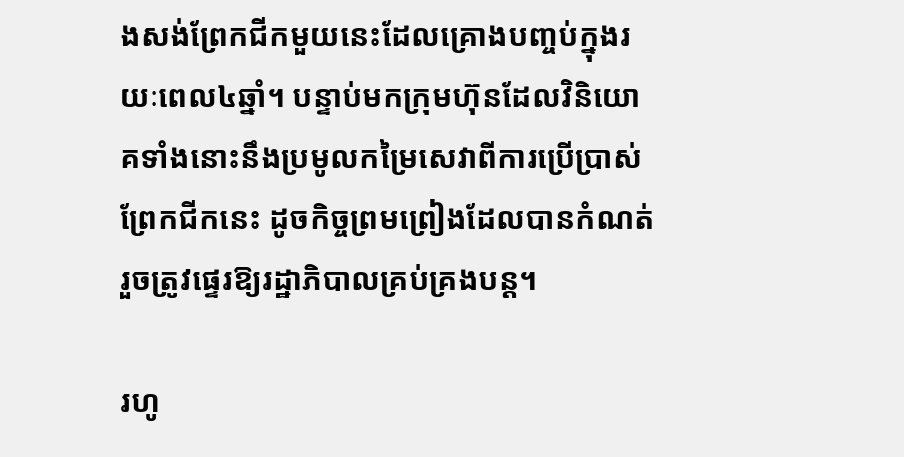ងសង់ព្រែកជីកមួយនេះដែលគ្រោងបញ្ចប់ក្នុងរយៈពេល៤ឆ្នាំ។ បន្ទាប់មកក្រុមហ៊ុនដែលវិនិយោគទាំងនោះនឹងប្រមូលកម្រៃសេវាពីការប្រើប្រាស់ព្រែកជីកនេះ ដូចកិច្ចព្រមព្រៀងដែលបានកំណត់ រួចត្រូវផ្ទេរឱ្យរដ្ឋាភិបាលគ្រប់គ្រងបន្ត។

រហូ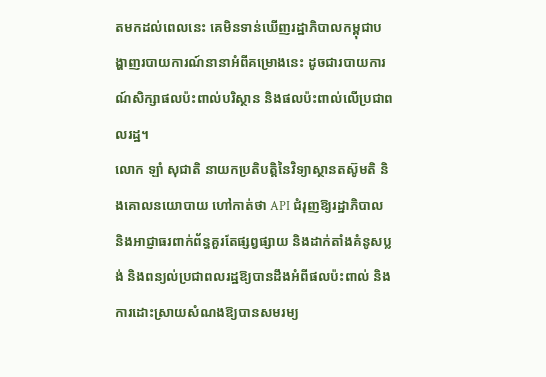តមកដល់ពេលនេះ គេមិនទាន់ឃើញរដ្ឋាភិបាលកម្ពុជាបង្ហាញរបាយការណ៍នានាអំពីគម្រោងនេះ ដូចជារបាយការណ៍សិក្សាផលប៉ះពាល់បរិស្ថាន និងផលប៉ះពាល់លើប្រជាពលរដ្ឋ។
លោក ឡាំ សុជាតិ នាយកប្រតិបត្តិនៃវិទ្យាស្ថានតស៊ូមតិ និងគោលនយោបាយ ហៅកាត់ថា API ជំរុញឱ្យរដ្ឋាភិបាល និងអាជ្ញាធរពាក់ព័ន្ធគួរតែផ្សព្វផ្សាយ និងដាក់តាំងគំនូសប្លង់ និងពន្យល់ប្រជាពលរដ្ឋឱ្យបានដឹងអំពីផលប៉ះពាល់ និងការដោះស្រាយសំណងឱ្យបានសមរម្យ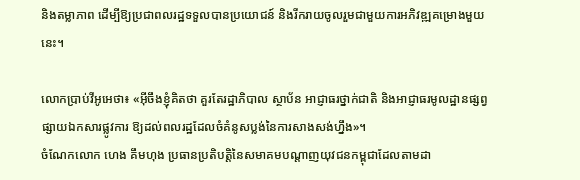និងតម្លាភាព ដើម្បីឱ្យប្រជាពលរដ្ឋទទួលបានប្រយោជន៍ និងរីករាយចូលរួមជាមួយការអភិវឌ្ឍគម្រោងមួយនេះ។

លោកប្រាប់វីអូអេថា៖ «អ៊ីចឹងខ្ញុំគិតថា គួរតែរដ្ឋាភិបាល ស្ថាប័ន អាជ្ញាធរថ្នាក់ជាតិ និងអាជ្ញាធរមូលដ្ឋានផ្សព្វផ្សាយឯកសារផ្លូវការ ឱ្យដល់ពលរដ្ឋដែលចំគំនូសប្លង់នៃការសាងសង់ហ្នឹង»។
ចំណែកលោក ហេង គឹមហុង ប្រធានប្រតិបត្តិនៃសមាគមបណ្តាញយុវជនកម្ពុជាដែលតាមដា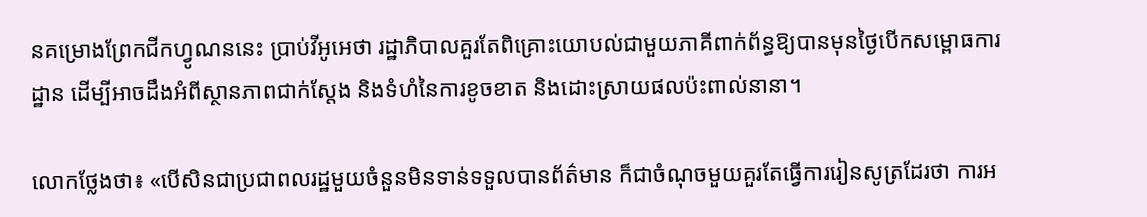នគម្រោងព្រែកជីកហ្វូណននេះ ប្រាប់វីអូអេថា រដ្ឋាភិបាលគួរតែពិគ្រោះយោបល់ជាមួយភាគីពាក់ព័ន្ធឱ្យបានមុនថ្ងៃបើកសម្ពោធការដ្ឋាន ដើម្បីអាចដឹងអំពីស្ថានភាពជាក់ស្តែង និងទំហំនៃការខូចខាត និងដោះស្រាយផលប៉ះពាល់នានា។

លោកថ្លែងថា៖ «បើសិនជាប្រជាពលរដ្ឋមួយចំនួនមិនទាន់ទទួលបានព័ត៌មាន ក៏ជាចំណុចមួយគួរតែធ្វើការរៀនសូត្រដែរថា ការអ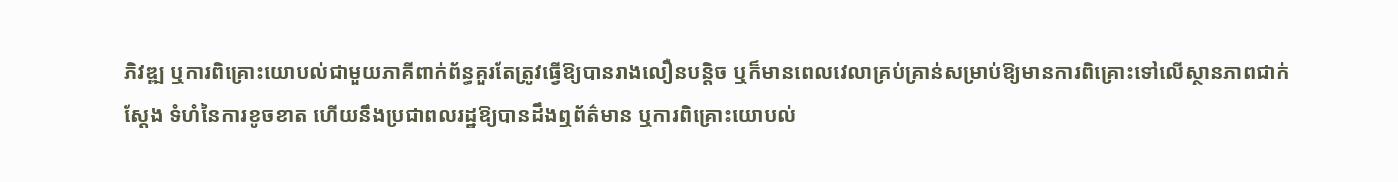ភិវឌ្ឍ ឬការពិគ្រោះយោបល់ជាមួយភាគីពាក់ព័ន្ធគួរតែត្រូវធ្វើឱ្យបានរាងលឿនបន្តិច ឬក៏មានពេលវេលាគ្រប់គ្រាន់សម្រាប់ឱ្យមានការពិគ្រោះទៅលើស្ថានភាពជាក់ស្តែង ទំហំនៃការខូចខាត ហើយនឹងប្រជាពលរដ្ឋឱ្យបានដឹងឮព័ត៌មាន ឬការពិគ្រោះយោបល់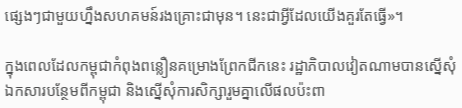ផ្សេងៗជាមួយហ្នឹងសហគមន៍រងគ្រោះជាមុន។ នេះជាអ្វីដែលយើងគួរតែធ្វើ»។

ក្នុងពេលដែលកម្ពុជាកំពុងពន្លឿនគម្រោងព្រែកជីកនេះ រដ្ឋាភិបាលវៀតណាមបានស្នើសុំឯកសារបន្ថែមពីកម្ពុជា និងស្នើសុំការសិក្សារួមគ្នាលើផលប៉ះពា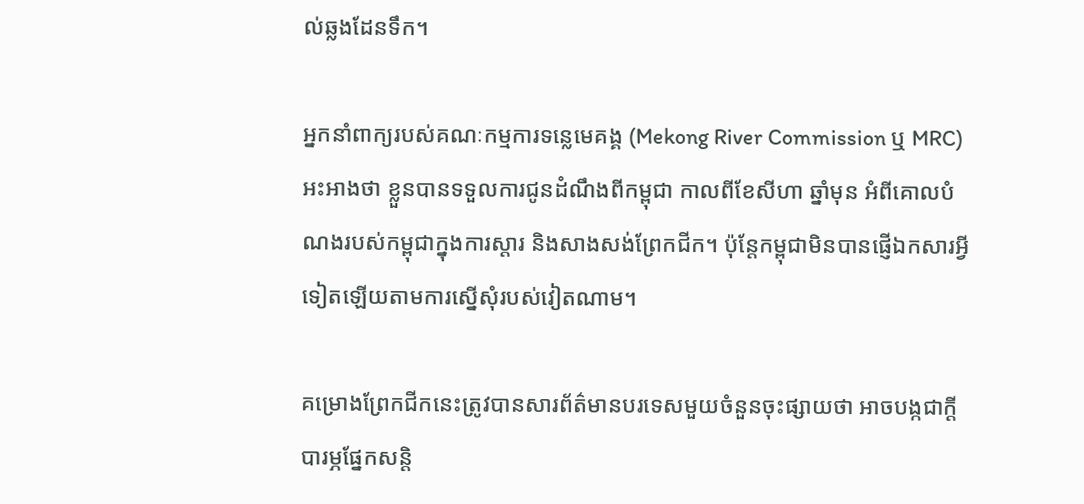ល់ឆ្លងដែនទឹក។

អ្នកនាំពាក្យរបស់គណៈកម្មការទន្លេមេគង្គ (Mekong River Commission ឬ MRC) អះអាងថា ខ្លួនបានទទួលការជូនដំណឹងពីកម្ពុជា កាលពីខែសីហា ឆ្នាំមុន អំពីគោលបំណងរបស់កម្ពុជាក្នុងការស្តារ និងសាងសង់ព្រែកជីក។ ប៉ុន្តែកម្ពុជាមិនបានផ្ញើឯកសារអ្វីទៀតឡើយតាមការស្នើសុំរបស់វៀតណាម។

គម្រោងព្រែកជីកនេះត្រូវបានសារព័ត៌មានបរទេសមួយចំនួនចុះផ្សាយថា អាចបង្កជាក្តីបារម្ភផ្នែកសន្តិ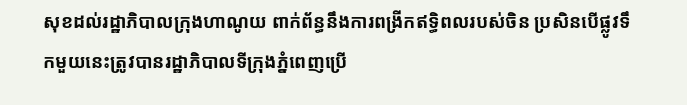សុខដល់រដ្ឋាភិបាលក្រុងហាណូយ ពាក់ព័ន្ធនឹងការពង្រីកឥទ្ធិពលរបស់ចិន ប្រសិនបើផ្លូវទឹកមួយនេះត្រូវបានរដ្ឋាភិបាលទីក្រុងភ្នំពេញប្រើ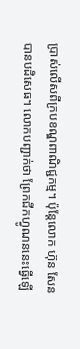ប្រាស់លើសពីក្របខណ្ឌពាណិជ្ជកម្ម។ ប៉ុន្តែលោក ហ៊ុន សែន បានបដិសេធ។ លោកបញ្ជាក់ថា ព្រែកជីកហ្វូណននេះធ្វើឡើ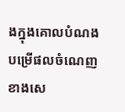ងក្នុងគោលបំណងបម្រើផលចំណេញខាងសេ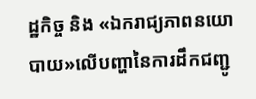ដ្ឋកិច្ច និង «ឯករាជ្យភាពនយោបាយ»លើបញ្ហានៃការដឹកជញ្ជូ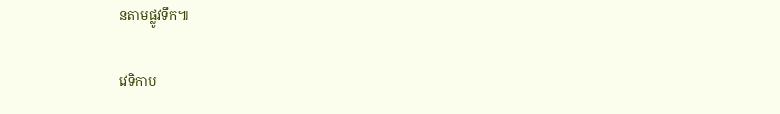នតាមផ្លូវទឹក៕

វេទិកាប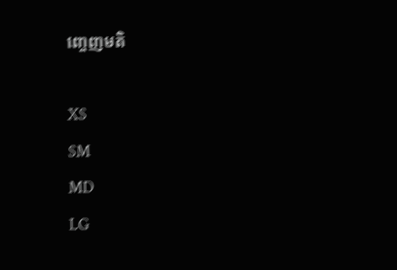ញ្ចេញមតិ

XS
SM
MD
LG